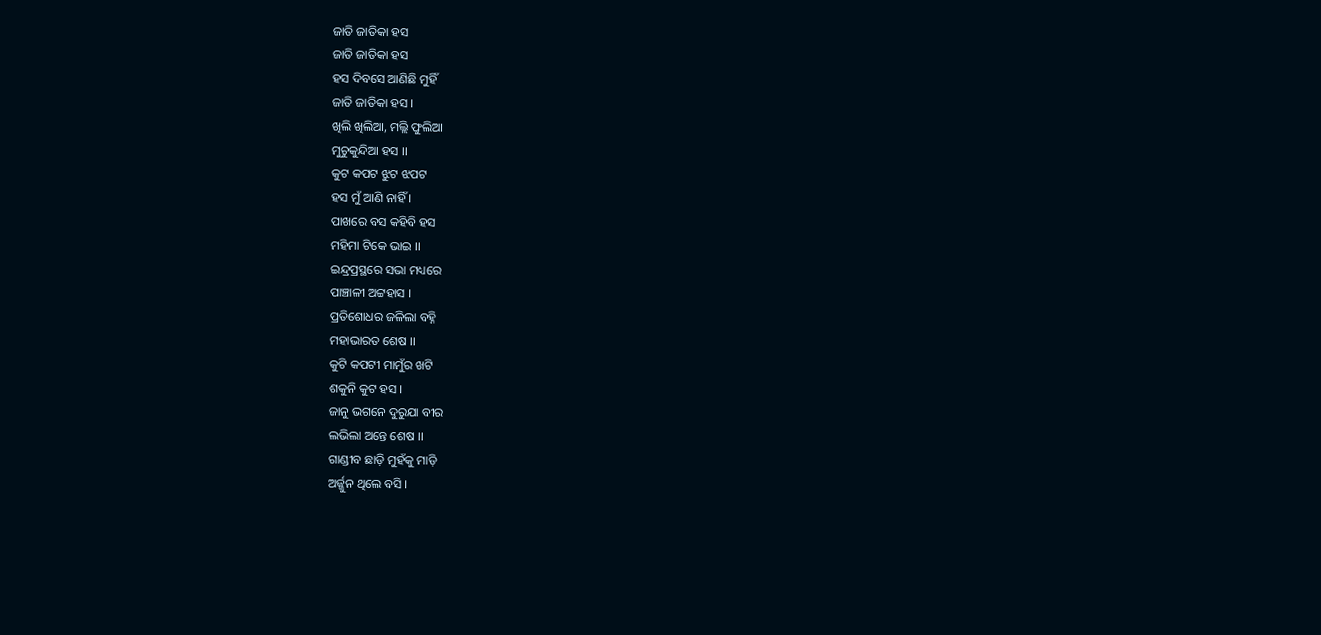ଜାତି ଜାତିକା ହସ
ଜାତି ଜାତିକା ହସ
ହସ ଦିବସେ ଆଣିଛି ମୁହିଁ
ଜାତି ଜାତିକା ହସ ।
ଖିଲି ଖିଲିଆ, ମଲ୍ଲି ଫୁଲିଆ
ମୁଚୁକୁନ୍ଦିଆ ହସ ।।
କୁଟ କପଟ ଝୁଟ ଝପଟ
ହସ ମୁଁ ଆଣି ନାହିଁ ।
ପାଖରେ ବସ କହିବି ହସ
ମହିମା ଟିକେ ଭାଇ ।।
ଇନ୍ଦ୍ରପ୍ରସ୍ଥରେ ସଭା ମଧ୍ୟରେ
ପାଞ୍ଚାଳୀ ଅଟ୍ଟହାସ ।
ପ୍ରତିଶୋଧର ଜଳିଲା ବହ୍ନି
ମହାଭାରତ ଶେଷ ।।
କୁଟି କପଟୀ ମାମୁଁର ଖଟି
ଶକୁନି କୁଟ ହସ ।
ଜାନୁ ଭଗନେ ଦୁରୁଯା ବୀର
ଲଭିଲା ଅନ୍ତେ ଶେଷ ।।
ଗାଣ୍ଡୀବ ଛାଡ଼ି ମୁହଁକୁ ମାଡ଼ି
ଅର୍ଜ୍ଜୁନ ଥିଲେ ବସି ।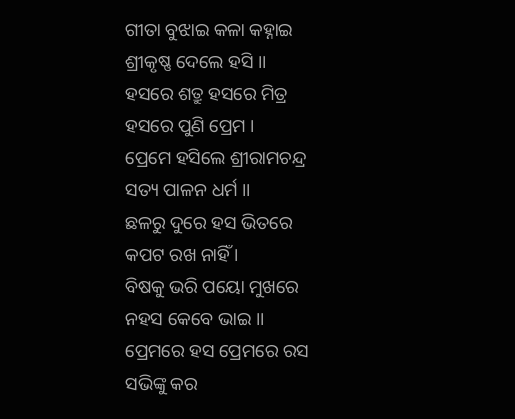ଗୀତା ବୁଝାଇ କଳା କହ୍ନାଇ
ଶ୍ରୀକୃଷ୍ଣ ଦେଲେ ହସି ।।
ହସରେ ଶତ୍ରୁ ହସରେ ମିତ୍ର
ହସରେ ପୁଣି ପ୍ରେମ ।
ପ୍ରେମେ ହସିଲେ ଶ୍ରୀରାମଚନ୍ଦ୍ର
ସତ୍ୟ ପାଳନ ଧର୍ମ ।।
ଛଳରୁ ଦୁରେ ହସ ଭିତରେ
କପଟ ରଖ ନାହିଁ ।
ବିଷକୁ ଭରି ପୟୋ ମୁଖରେ
ନହସ କେବେ ଭାଇ ।।
ପ୍ରେମରେ ହସ ପ୍ରେମରେ ରସ
ସଭିଙ୍କୁ କର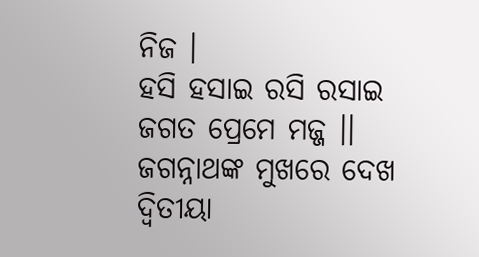ନିଜ ।
ହସି ହସାଇ ରସି ରସାଇ
ଜଗତ ପ୍ରେମେ ମଜ୍ଜ ।।
ଜଗନ୍ନାଥଙ୍କ ମୁଖରେ ଦେଖ
ଦ୍ଵିତୀୟା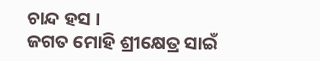ଚାନ୍ଦ ହସ ।
ଜଗତ ମୋହି ଶ୍ରୀକ୍ଷେତ୍ର ସାଇଁ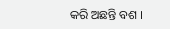କରି ଅଛନ୍ତି ବଶ ।